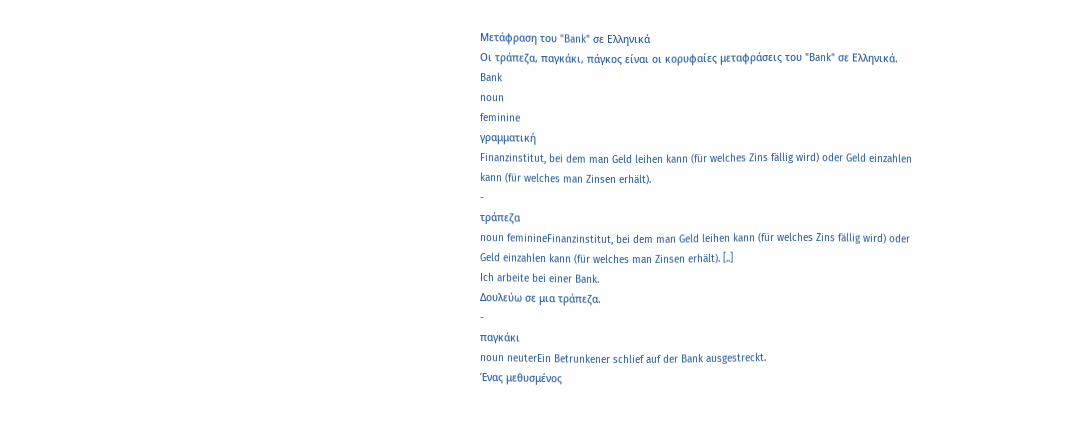Μετάφραση του "Bank" σε Ελληνικά
Οι τράπεζα, παγκάκι, πάγκος είναι οι κορυφαίες μεταφράσεις του "Bank" σε Ελληνικά.
Bank
noun
feminine
γραμματική
Finanzinstitut, bei dem man Geld leihen kann (für welches Zins fällig wird) oder Geld einzahlen kann (für welches man Zinsen erhält).
-
τράπεζα
noun feminineFinanzinstitut, bei dem man Geld leihen kann (für welches Zins fällig wird) oder Geld einzahlen kann (für welches man Zinsen erhält). [..]
Ich arbeite bei einer Bank.
Δουλεύω σε μια τράπεζα.
-
παγκάκι
noun neuterEin Betrunkener schlief auf der Bank ausgestreckt.
Ένας μεθυσμένος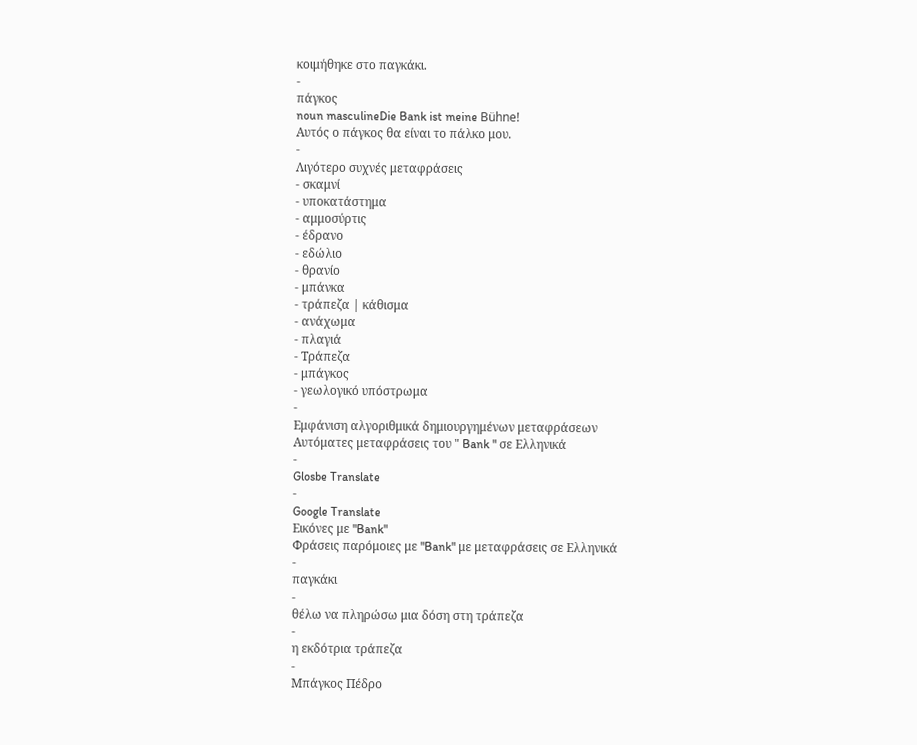κοιμήθηκε στο παγκάκι.
-
πάγκος
noun masculineDie Bank ist meine Bühne!
Αυτός ο πάγκος θα είναι το πάλκο μου.
-
Λιγότερο συχνές μεταφράσεις
- σκαμνί
- υποκατάστημα
- αμμοσύρτις
- έδρανο
- εδώλιο
- θρανίο
- μπάνκα
- τράπεζα | κάθισμα
- ανάχωμα
- πλαγιά
- Τράπεζα
- μπάγκος
- γεωλογικό υπόστρωμα
-
Εμφάνιση αλγοριθμικά δημιουργημένων μεταφράσεων
Αυτόματες μεταφράσεις του " Bank " σε Ελληνικά
-
Glosbe Translate
-
Google Translate
Εικόνες με "Bank"
Φράσεις παρόμοιες με "Bank" με μεταφράσεις σε Ελληνικά
-
παγκάκι
-
θέλω να πληρώσω μια δόση στη τράπεζα
-
η εκδότρια τράπεζα
-
Μπάγκος Πέδρο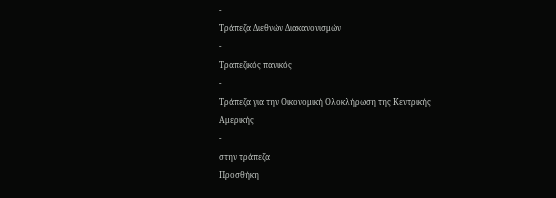-
Τράπεζα Διεθνών Διακανονισμών
-
Τραπεζικός πανικός
-
Τράπεζα για την Οικονομική Ολοκλήρωση της Κεντρικής Αμερικής
-
στην τράπεζα
Προσθήκη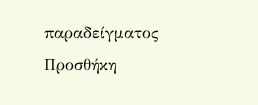παραδείγματος
Προσθήκη